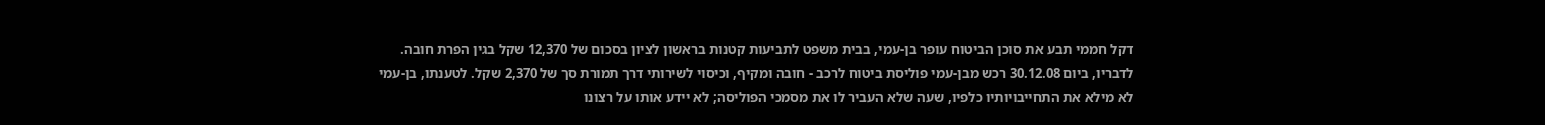דקל חממי תבע את סוכן הביטוח עופר בן-עמי, בבית משפט לתביעות קטנות בראשון לציון בסכום של 12,370 שקל בגין הפרת חובה. לדבריו, ביום 30.12.08 רכש מבן-עמי פוליסת ביטוח לרכב - חובה ומקיף, וכיסוי לשירותי דרך תמורת סך של 2,370 שקל. לטענתו, בן-עמי לא מילא את התחייבויותיו כלפיו, שעה שלא העביר לו את מסמכי הפוליסה; לא יידע אותו על רצונו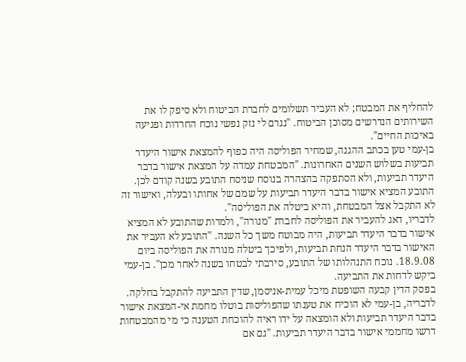להחליף את המבטח; לא העביר תשלומים לחברת הביטוח ולא סיפק לו את השירותים הנדרשים מסוכן הביטוח. "נגרם לי נזק נפשי נוכח החרדות ופגיעה באיכות החיים".
בן-עמי טען בכתב ההגנה, שמחיר הפוליסה היה כפוף להמצאת אישור היעדר תביעות בשלוש השנים האחרונות. "המבטחת עמדה על המצאת אישור בדבר היעדר תביעות, ולא הסתפקה בהצהרה בנוסח שניסח התובע בשנה קודם לכן. התובע המציא אישור בדבר היעדר תביעות על שמם של אחותו ובעלה, ואישור זה לא התקבל אצל המבטחת, והיא ביטלה את הפוליסה".
לדבריו, דאג להעביר את הפוליסה לחברת "מנורה", ולמרות שהתובע לא המציא אישור בדבר היעדר תביעות, היה מבוטח משך כל השנה. "התובע לא העביר את האישור בדבר היעדר הנחת תביעות, ולפיכך ביטלה מנורה את הפוליסה ביום 18.9.08. נוכח התנהלותו של התובע, סירבתי לבטחו בשנה לאחר מכן". בן-עמי ביקש לדחות את התביעה.
בפסק הדין קבעה השופטת מיכל עמית-אניסמן, שדין התביעה להתקבל בחלקה. לדבריה, בן-עמי לא הוכיח את טענתו שהפוליסות בוטלו מחמת אי-המצאת אישור בדבר היעדר תביעות ולא הומצאה על ידו ראיה להוכחת הטענה כי מי מהמבטחות דרשו מחממי אישור בדבר היעדר תביעות. "גם אם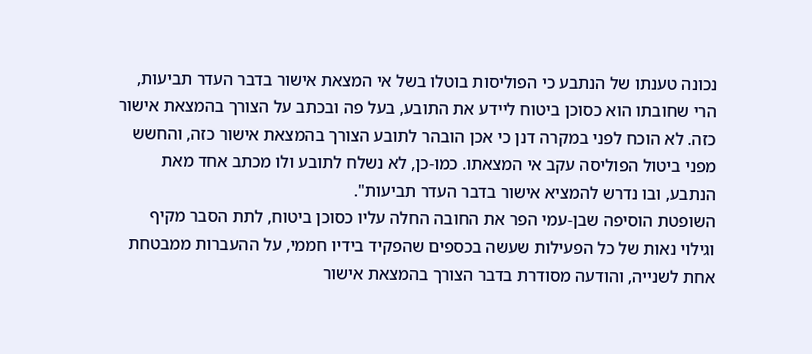נכונה טענתו של הנתבע כי הפוליסות בוטלו בשל אי המצאת אישור בדבר העדר תביעות, הרי שחובתו הוא כסוכן ביטוח ליידע את התובע, בעל פה ובכתב על הצורך בהמצאת אישור כזה. לא הוכח לפני במקרה דנן כי אכן הובהר לתובע הצורך בהמצאת אישור כזה, והחשש מפני ביטול הפוליסה עקב אי המצאתו. כמו-כן, לא נשלח לתובע ולו מכתב אחד מאת הנתבע, ובו נדרש להמציא אישור בדבר העדר תביעות".
השופטת הוסיפה שבן-עמי הפר את החובה החלה עליו כסוכן ביטוח, לתת הסבר מקיף וגילוי נאות של כל הפעילות שעשה בכספים שהפקיד בידיו חממי, על ההעברות ממבטחת אחת לשנייה, והודעה מסודרת בדבר הצורך בהמצאת אישור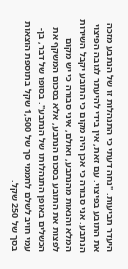היעדר תביעות. "נחה דעתי כי התנהלות זו של הנתבע מזכה את התובע בפיצוי. עם זאת, אין בידי להיעתר לגובה הפיצוי הנתבע. אני סבורה כי אכן היה מקום כי התובע יקבל השירות המלא והנאות מהנתבע, ואולם, איני סבורה כי יש מקום לפצות את התובע בסכום הנתבע, אלא בסכום המשקף את הכשלים באופן התנהלותו של הנתבע". בסופו של דבר, בן-עמי חויב לשלם לחממי סך של 1,500 שקל בתוספת הוצאות בסך של 250 שקל.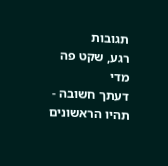תגובות
רגע, שקט פה מדי
דעתך חשובה - תהיו הראשונים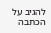להגיב על הכתבה